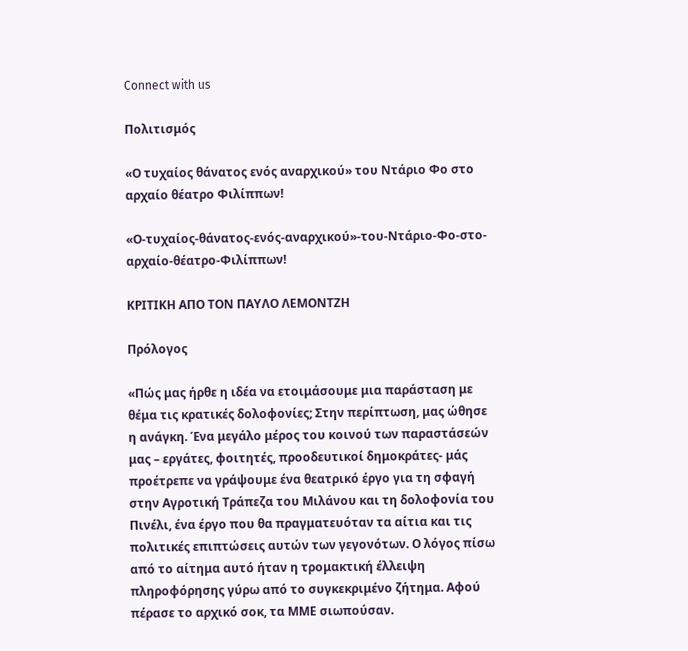Connect with us

Πολιτισμός

«Ο τυχαίος θάνατος ενός αναρχικού» του Ντάριο Φο στο αρχαίο θέατρο Φιλίππων!

«Ο-τυχαίος-θάνατος-ενός-αναρχικού»-του-Ντάριο-Φο-στο-αρχαίο-θέατρο-Φιλίππων!

ΚΡΙΤΙΚΗ ΑΠΟ ΤΟΝ ΠΑΥΛΟ ΛΕΜΟΝΤΖΗ

Πρόλογος

«Πώς μας ήρθε η ιδέα να ετοιμάσουμε μια παράσταση με θέμα τις κρατικές δολοφονίες; Στην περίπτωση, μας ώθησε η ανάγκη. Ένα μεγάλο μέρος του κοινού των παραστάσεών μας – εργάτες, φοιτητές, προοδευτικοί δημοκράτες- μάς προέτρεπε να γράψουμε ένα θεατρικό έργο για τη σφαγή στην Αγροτική Τράπεζα του Μιλάνου και τη δολοφονία του Πινέλι, ένα έργο που θα πραγματευόταν τα αίτια και τις πολιτικές επιπτώσεις αυτών των γεγονότων. Ο λόγος πίσω από το αίτημα αυτό ήταν η τρομακτική έλλειψη πληροφόρησης γύρω από το συγκεκριμένο ζήτημα. Αφού πέρασε το αρχικό σοκ, τα ΜΜΕ σιωπούσαν.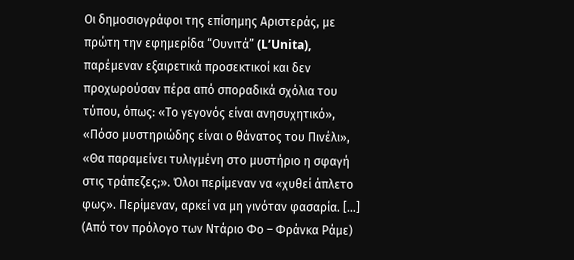Οι δημοσιογράφοι της επίσημης Αριστεράς, με πρώτη την εφημερίδα “Ουνιτά” (L’Unita), παρέμεναν εξαιρετικά προσεκτικοί και δεν προχωρούσαν πέρα από σποραδικά σχόλια του τύπου, όπως: «Το γεγονός είναι ανησυχητικό», «Πόσο μυστηριώδης είναι ο θάνατος του Πινέλι», «Θα παραμείνει τυλιγμένη στο μυστήριο η σφαγή στις τράπεζες;». Όλοι περίμεναν να «χυθεί άπλετο φως». Περίμεναν, αρκεί να μη γινόταν φασαρία. […] (Από τον πρόλογο των Ντάριο Φο – Φράνκα Ράμε)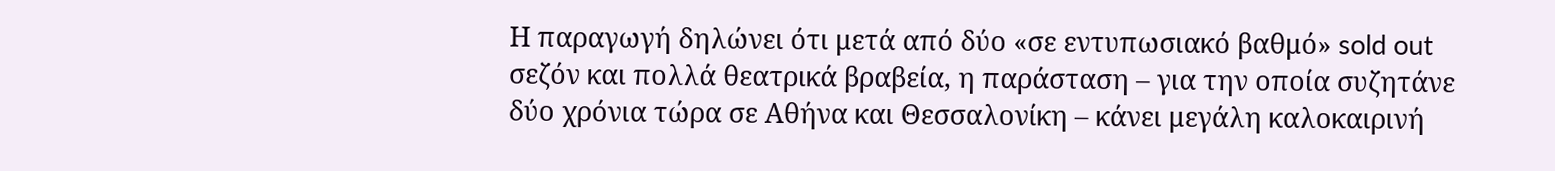Η παραγωγή δηλώνει ότι μετά από δύο «σε εντυπωσιακό βαθμό» sold out σεζόν και πολλά θεατρικά βραβεία, η παράσταση – για την οποία συζητάνε δύο χρόνια τώρα σε Αθήνα και Θεσσαλονίκη – κάνει μεγάλη καλοκαιρινή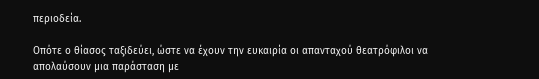περιοδεία.

Οπότε ο θίασος ταξιδεύει, ώστε να έχουν την ευκαιρία οι απανταχού θεατρόφιλοι να απολαύσουν μια παράσταση με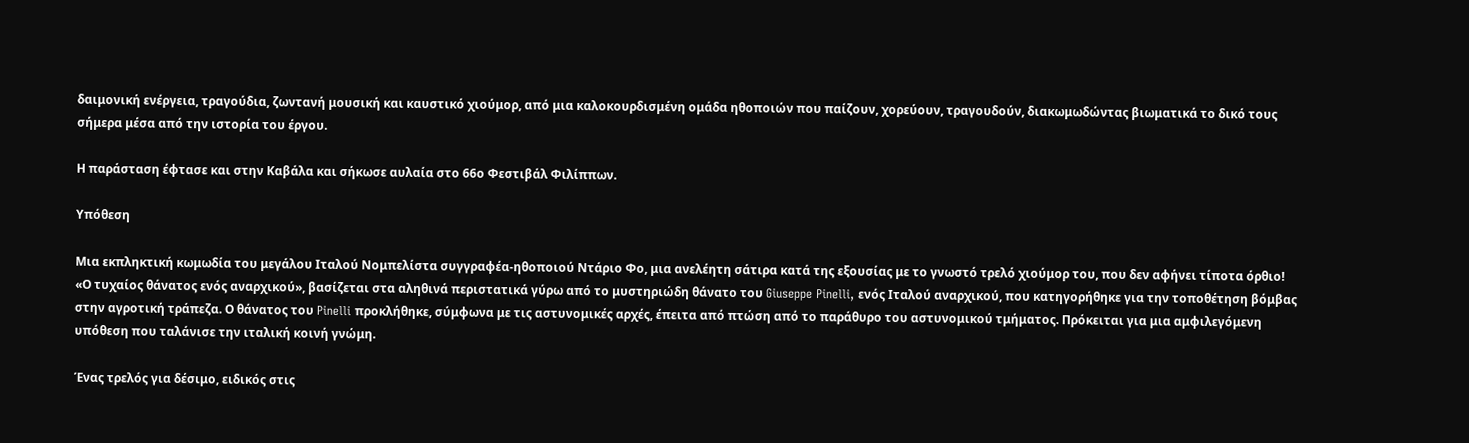δαιμονική ενέργεια, τραγούδια, ζωντανή μουσική και καυστικό χιούμορ, από μια καλοκουρδισμένη ομάδα ηθοποιών που παίζουν, χορεύουν, τραγουδούν, διακωμωδώντας βιωματικά το δικό τους σήμερα μέσα από την ιστορία του έργου.

Η παράσταση έφτασε και στην Καβάλα και σήκωσε αυλαία στο 66ο Φεστιβάλ Φιλίππων.

Υπόθεση

Μια εκπληκτική κωμωδία του μεγάλου Ιταλού Νομπελίστα συγγραφέα-ηθοποιού Ντάριο Φο, μια ανελέητη σάτιρα κατά της εξουσίας με το γνωστό τρελό χιούμορ του, που δεν αφήνει τίποτα όρθιο!
«Ο τυχαίος θάνατος ενός αναρχικού», βασίζεται στα αληθινά περιστατικά γύρω από το μυστηριώδη θάνατο του Giuseppe Pinelli, ενός Ιταλού αναρχικού, που κατηγορήθηκε για την τοποθέτηση βόμβας στην αγροτική τράπεζα. Ο θάνατος του Pinelli προκλήθηκε, σύμφωνα με τις αστυνομικές αρχές, έπειτα από πτώση από το παράθυρο του αστυνομικού τμήματος. Πρόκειται για μια αμφιλεγόμενη υπόθεση που ταλάνισε την ιταλική κοινή γνώμη.

Ένας τρελός για δέσιμο, ειδικός στις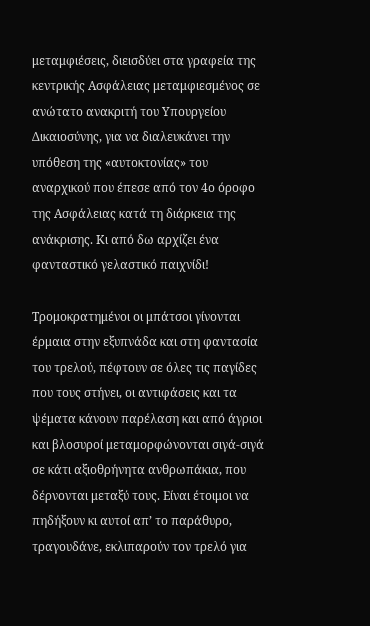μεταμφιέσεις, διεισδύει στα γραφεία της κεντρικής Ασφάλειας μεταμφιεσμένος σε ανώτατο ανακριτή του Υπουργείου Δικαιοσύνης, για να διαλευκάνει την υπόθεση της «αυτοκτονίας» του αναρχικού που έπεσε από τον 4ο όροφο της Ασφάλειας κατά τη διάρκεια της ανάκρισης. Κι από δω αρχίζει ένα φανταστικό γελαστικό παιχνίδι!

Τρομοκρατημένοι οι μπάτσοι γίνονται έρμαια στην εξυπνάδα και στη φαντασία του τρελού, πέφτουν σε όλες τις παγίδες που τους στήνει, οι αντιφάσεις και τα ψέματα κάνουν παρέλαση και από άγριοι και βλοσυροί μεταμορφώνονται σιγά-σιγά σε κάτι αξιοθρήνητα ανθρωπάκια, που δέρνονται μεταξύ τους. Είναι έτοιμοι να πηδήξουν κι αυτοί απ’ το παράθυρο, τραγουδάνε, εκλιπαρούν τον τρελό για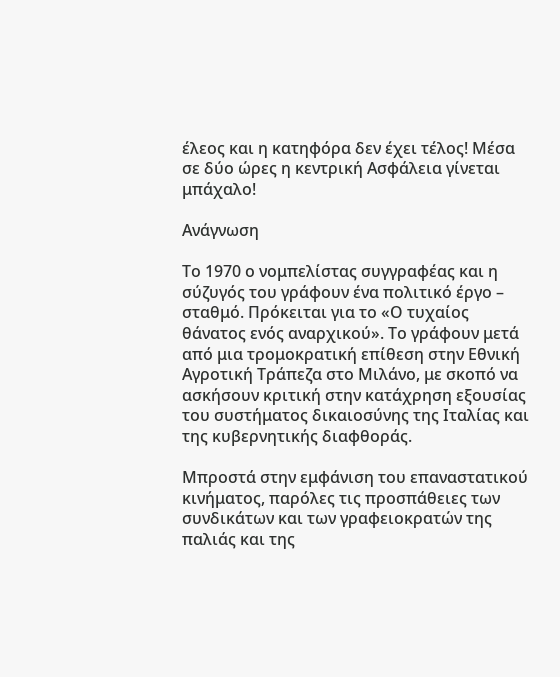έλεος και η κατηφόρα δεν έχει τέλος! Μέσα σε δύο ώρες η κεντρική Ασφάλεια γίνεται μπάχαλο!

Ανάγνωση

Το 1970 ο νομπελίστας συγγραφέας και η σύζυγός του γράφουν ένα πολιτικό έργο – σταθμό. Πρόκειται για το «Ο τυχαίος θάνατος ενός αναρχικού». Το γράφουν μετά από μια τρομοκρατική επίθεση στην Εθνική Αγροτική Τράπεζα στο Μιλάνο, με σκοπό να ασκήσουν κριτική στην κατάχρηση εξουσίας του συστήματος δικαιοσύνης της Ιταλίας και της κυβερνητικής διαφθοράς.

Μπροστά στην εμφάνιση του επαναστατικού κινήματος, παρόλες τις προσπάθειες των συνδικάτων και των γραφειοκρατών της παλιάς και της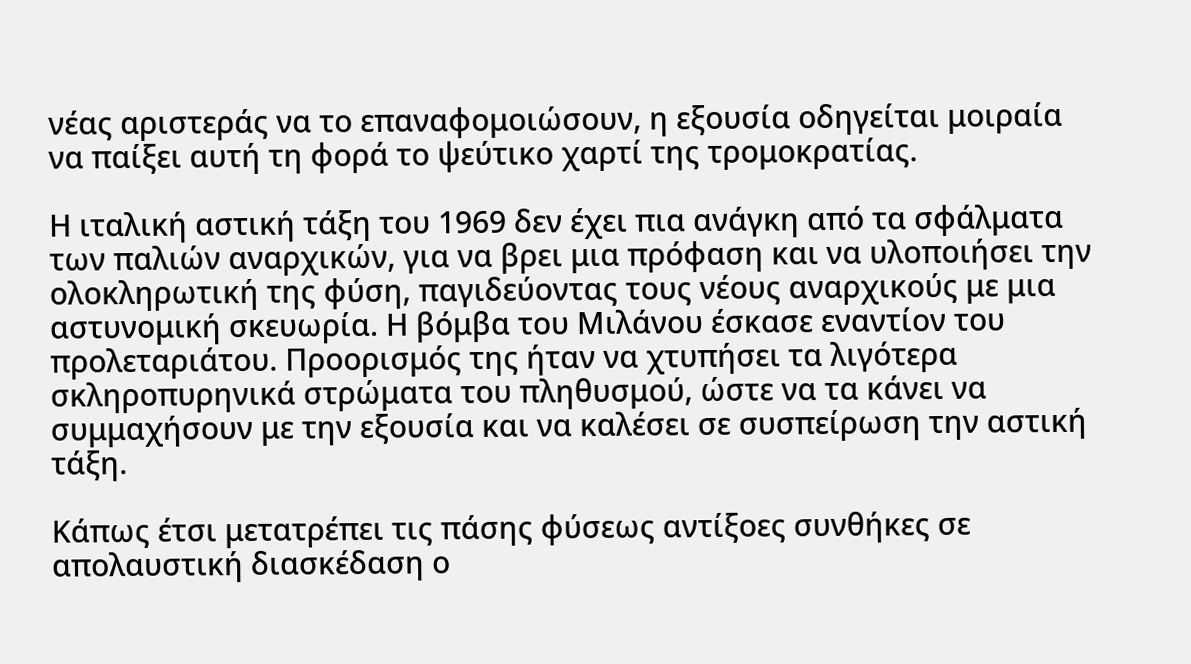νέας αριστεράς να το επαναφομοιώσουν, η εξουσία οδηγείται μοιραία να παίξει αυτή τη φορά το ψεύτικο χαρτί της τρομοκρατίας.

Η ιταλική αστική τάξη του 1969 δεν έχει πια ανάγκη από τα σφάλματα των παλιών αναρχικών, για να βρει μια πρόφαση και να υλοποιήσει την ολοκληρωτική της φύση, παγιδεύοντας τους νέους αναρχικούς με μια αστυνομική σκευωρία. Η βόμβα του Μιλάνου έσκασε εναντίον του προλεταριάτου. Προορισμός της ήταν να χτυπήσει τα λιγότερα σκληροπυρηνικά στρώματα του πληθυσμού, ώστε να τα κάνει να συμμαχήσουν με την εξουσία και να καλέσει σε συσπείρωση την αστική τάξη.

Κάπως έτσι μετατρέπει τις πάσης φύσεως αντίξοες συνθήκες σε απολαυστική διασκέδαση ο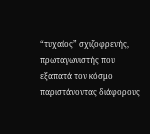“τυχαίος” σχιζοφρενής, πρωταγωνιστής που εξαπατά τον κόσμο παριστάνοντας διάφορους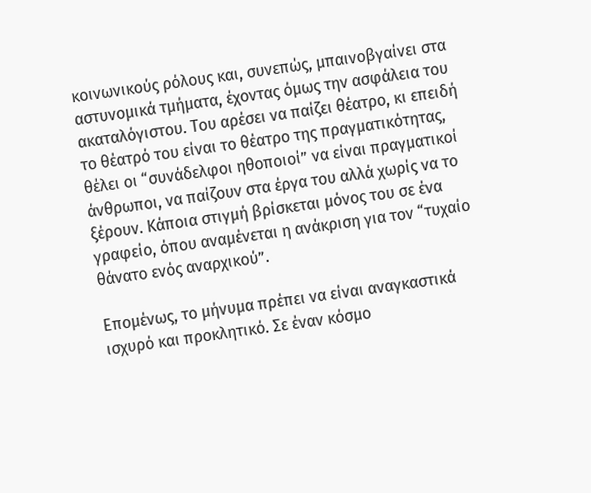κοινωνικούς ρόλους και, συνεπώς, μπαινοβγαίνει στα αστυνομικά τμήματα, έχοντας όμως την ασφάλεια του ακαταλόγιστου. Του αρέσει να παίζει θέατρο, κι επειδή το θέατρό του είναι το θέατρο της πραγματικότητας, θέλει οι “συνάδελφοι ηθοποιοί” να είναι πραγματικοί άνθρωποι, να παίζουν στα έργα του αλλά χωρίς να το ξέρουν. Κάποια στιγμή βρίσκεται μόνος του σε ένα γραφείο, όπου αναμένεται η ανάκριση για τον “τυχαίο θάνατο ενός αναρχικού”.

Επομένως, το μήνυμα πρέπει να είναι αναγκαστικά ισχυρό και προκλητικό. Σε έναν κόσμο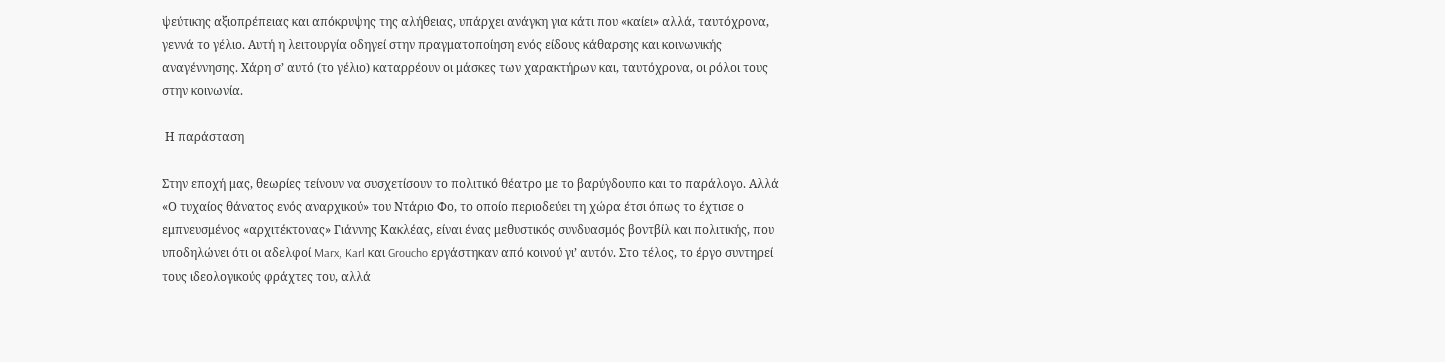ψεύτικης αξιοπρέπειας και απόκρυψης της αλήθειας, υπάρχει ανάγκη για κάτι που «καίει» αλλά, ταυτόχρονα, γεννά το γέλιο. Αυτή η λειτουργία οδηγεί στην πραγματοποίηση ενός είδους κάθαρσης και κοινωνικής αναγέννησης. Χάρη σ’ αυτό (το γέλιο) καταρρέουν οι μάσκες των χαρακτήρων και, ταυτόχρονα, οι ρόλοι τους στην κοινωνία.

 Η παράσταση

Στην εποχή μας, θεωρίες τείνουν να συσχετίσουν το πολιτικό θέατρο με το βαρύγδουπο και το παράλογο. Αλλά «Ο τυχαίος θάνατος ενός αναρχικού» του Ντάριο Φο, το οποίο περιοδεύει τη χώρα έτσι όπως το έχτισε ο εμπνευσμένος «αρχιτέκτονας» Γιάννης Κακλέας, είναι ένας μεθυστικός συνδυασμός βοντβίλ και πολιτικής, που υποδηλώνει ότι οι αδελφοί Marx, Karl και Groucho εργάστηκαν από κοινού γι’ αυτόν. Στο τέλος, το έργο συντηρεί τους ιδεολογικούς φράχτες του, αλλά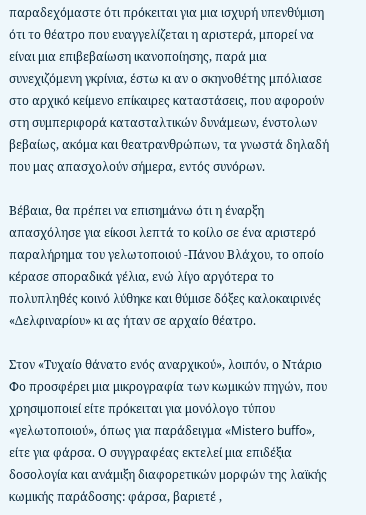παραδεχόμαστε ότι πρόκειται για μια ισχυρή υπενθύμιση ότι το θέατρο που ευαγγελίζεται η αριστερά, μπορεί να είναι μια επιβεβαίωση ικανοποίησης, παρά μια συνεχιζόμενη γκρίνια, έστω κι αν ο σκηνοθέτης μπόλιασε στο αρχικό κείμενο επίκαιρες καταστάσεις, που αφορούν στη συμπεριφορά κατασταλτικών δυνάμεων, ένστολων βεβαίως, ακόμα και θεατρανθρώπων, τα γνωστά δηλαδή που μας απασχολούν σήμερα, εντός συνόρων.

Βέβαια, θα πρέπει να επισημάνω ότι η έναρξη απασχόλησε για είκοσι λεπτά το κοίλο σε ένα αριστερό παραλήρημα του γελωτοποιού -Πάνου Βλάχου, το οποίο κέρασε σποραδικά γέλια, ενώ λίγο αργότερα το πολυπληθές κοινό λύθηκε και θύμισε δόξες καλοκαιρινές «Δελφιναρίου» κι ας ήταν σε αρχαίο θέατρο.

Στον «Τυχαίο θάνατο ενός αναρχικού», λοιπόν, ο Ντάριο Φο προσφέρει μια μικρογραφία των κωμικών πηγών, που χρησιμοποιεί είτε πρόκειται για μονόλογο τύπου «γελωτοποιού», όπως για παράδειγμα «Mistero buffo», είτε για φάρσα. Ο συγγραφέας εκτελεί μια επιδέξια δοσολογία και ανάμιξη διαφορετικών μορφών της λαϊκής κωμικής παράδοσης: φάρσα, βαριετέ ,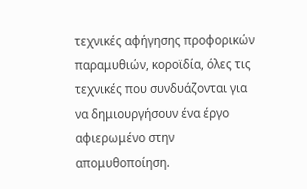τεχνικές αφήγησης προφορικών παραμυθιών, κοροϊδία, όλες τις τεχνικές που συνδυάζονται για να δημιουργήσουν ένα έργο αφιερωμένο στην απομυθοποίηση.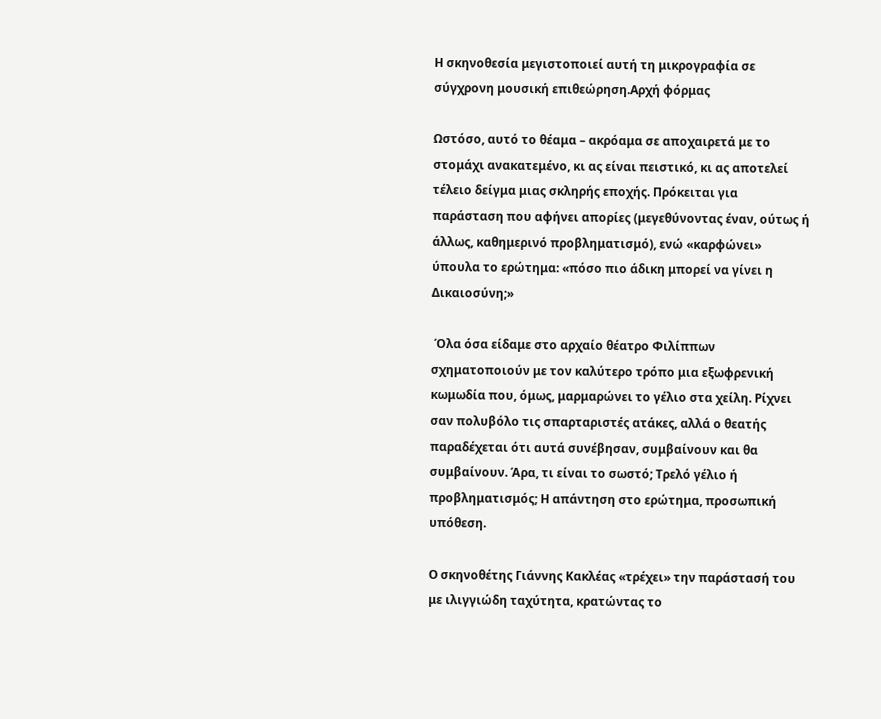Η σκηνοθεσία μεγιστοποιεί αυτή τη μικρογραφία σε σύγχρονη μουσική επιθεώρηση.Αρχή φόρμας

Ωστόσο, αυτό το θέαμα – ακρόαμα σε αποχαιρετά με το στομάχι ανακατεμένο, κι ας είναι πειστικό, κι ας αποτελεί τέλειο δείγμα μιας σκληρής εποχής. Πρόκειται για παράσταση που αφήνει απορίες (μεγεθύνοντας έναν, ούτως ή άλλως, καθημερινό προβληματισμό), ενώ «καρφώνει» ύπουλα το ερώτημα: «πόσο πιο άδικη μπορεί να γίνει η Δικαιοσύνη;»

 Όλα όσα είδαμε στο αρχαίο θέατρο Φιλίππων σχηματοποιούν με τον καλύτερο τρόπο μια εξωφρενική κωμωδία που, όμως, μαρμαρώνει το γέλιο στα χείλη. Ρίχνει σαν πολυβόλο τις σπαρταριστές ατάκες, αλλά ο θεατής παραδέχεται ότι αυτά συνέβησαν, συμβαίνουν και θα συμβαίνουν. Άρα, τι είναι το σωστό; Τρελό γέλιο ή προβληματισμός; Η απάντηση στο ερώτημα, προσωπική υπόθεση.

Ο σκηνοθέτης Γιάννης Κακλέας «τρέχει» την παράστασή του με ιλιγγιώδη ταχύτητα, κρατώντας το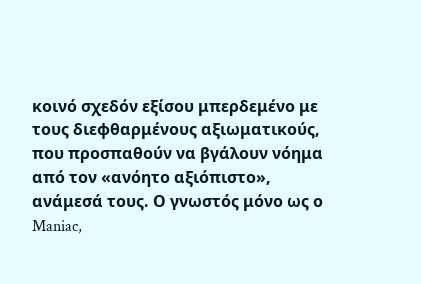κοινό σχεδόν εξίσου μπερδεμένο με τους διεφθαρμένους αξιωματικούς, που προσπαθούν να βγάλουν νόημα από τον «ανόητο αξιόπιστο», ανάμεσά τους. Ο γνωστός μόνο ως ο Maniac,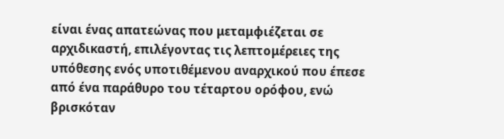είναι ένας απατεώνας που μεταμφιέζεται σε αρχιδικαστή, επιλέγοντας τις λεπτομέρειες της υπόθεσης ενός υποτιθέμενου αναρχικού που έπεσε από ένα παράθυρο του τέταρτου ορόφου, ενώ βρισκόταν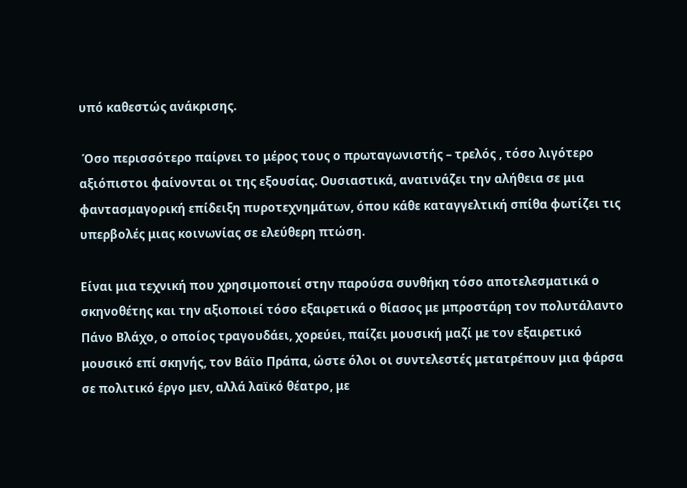υπό καθεστώς ανάκρισης.

 Όσο περισσότερο παίρνει το μέρος τους ο πρωταγωνιστής – τρελός , τόσο λιγότερο αξιόπιστοι φαίνονται οι της εξουσίας. Ουσιαστικά, ανατινάζει την αλήθεια σε μια φαντασμαγορική επίδειξη πυροτεχνημάτων, όπου κάθε καταγγελτική σπίθα φωτίζει τις υπερβολές μιας κοινωνίας σε ελεύθερη πτώση.

Είναι μια τεχνική που χρησιμοποιεί στην παρούσα συνθήκη τόσο αποτελεσματικά ο σκηνοθέτης και την αξιοποιεί τόσο εξαιρετικά ο θίασος με μπροστάρη τον πολυτάλαντο Πάνο Βλάχο, ο οποίος τραγουδάει, χορεύει, παίζει μουσική μαζί με τον εξαιρετικό μουσικό επί σκηνής, τον Βάϊο Πράπα, ώστε όλοι οι συντελεστές μετατρέπουν μια φάρσα σε πολιτικό έργο μεν, αλλά λαϊκό θέατρο, με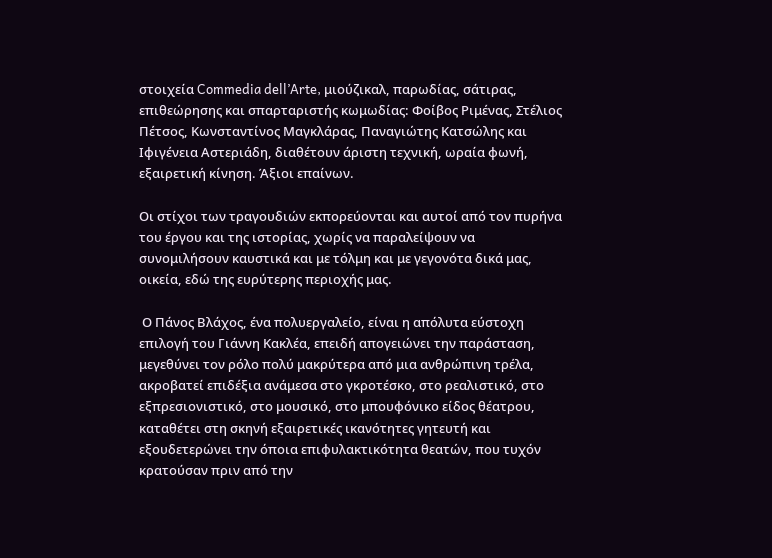στοιχεία Commedia dell’Arte, μιούζικαλ, παρωδίας, σάτιρας, επιθεώρησης και σπαρταριστής κωμωδίας: Φοίβος Ριμένας, Στέλιος Πέτσος, Κωνσταντίνος Μαγκλάρας, Παναγιώτης Κατσώλης και Ιφιγένεια Αστεριάδη, διαθέτουν άριστη τεχνική, ωραία φωνή, εξαιρετική κίνηση. Άξιοι επαίνων.

Οι στίχοι των τραγουδιών εκπορεύονται και αυτοί από τον πυρήνα του έργου και της ιστορίας, χωρίς να παραλείψουν να συνομιλήσουν καυστικά και με τόλμη και με γεγονότα δικά μας, οικεία, εδώ της ευρύτερης περιοχής μας.

 Ο Πάνος Βλάχος, ένα πολυεργαλείο, είναι η απόλυτα εύστοχη επιλογή του Γιάννη Κακλέα, επειδή απογειώνει την παράσταση, μεγεθύνει τον ρόλο πολύ μακρύτερα από μια ανθρώπινη τρέλα, ακροβατεί επιδέξια ανάμεσα στο γκροτέσκο, στο ρεαλιστικό, στο εξπρεσιονιστικό, στο μουσικό, στο μπουφόνικο είδος θέατρου, καταθέτει στη σκηνή εξαιρετικές ικανότητες γητευτή και εξουδετερώνει την όποια επιφυλακτικότητα θεατών, που τυχόν κρατούσαν πριν από την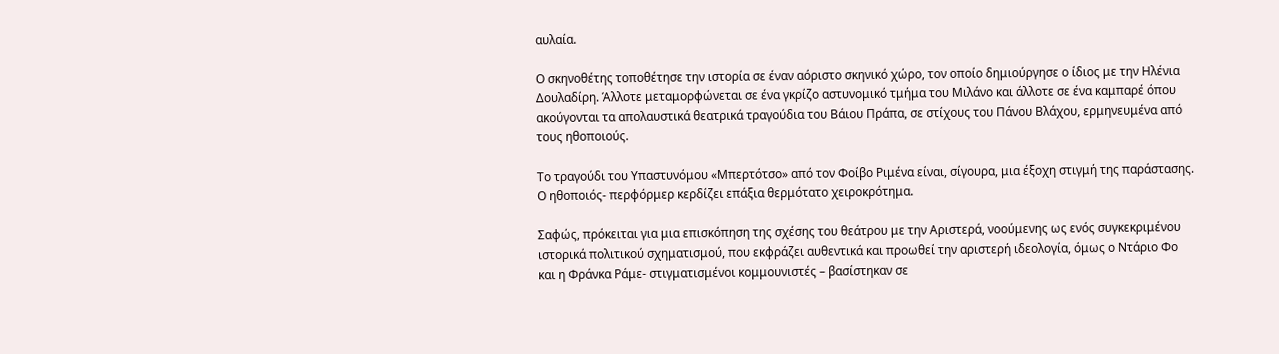αυλαία.

Ο σκηνοθέτης τοποθέτησε την ιστορία σε έναν αόριστο σκηνικό χώρο, τον οποίο δημιούργησε ο ίδιος με την Ηλένια Δουλαδίρη. Άλλοτε μεταμορφώνεται σε ένα γκρίζο αστυνομικό τμήμα του Μιλάνο και άλλοτε σε ένα καμπαρέ όπου ακούγονται τα απολαυστικά θεατρικά τραγούδια του Βάιου Πράπα, σε στίχους του Πάνου Βλάχου, ερμηνευμένα από τους ηθοποιούς.

Το τραγούδι του Υπαστυνόμου «Μπερτότσο» από τον Φοίβο Ριμένα είναι, σίγουρα, μια έξοχη στιγμή της παράστασης. Ο ηθοποιός- περφόρμερ κερδίζει επάξια θερμότατο χειροκρότημα.

Σαφώς, πρόκειται για μια επισκόπηση της σχέσης του θεάτρου με την Αριστερά, νοούμενης ως ενός συγκεκριμένου ιστορικά πολιτικού σχηματισμού, που εκφράζει αυθεντικά και προωθεί την αριστερή ιδεολογία, όμως ο Ντάριο Φο και η Φράνκα Ράμε- στιγματισμένοι κομμουνιστές – βασίστηκαν σε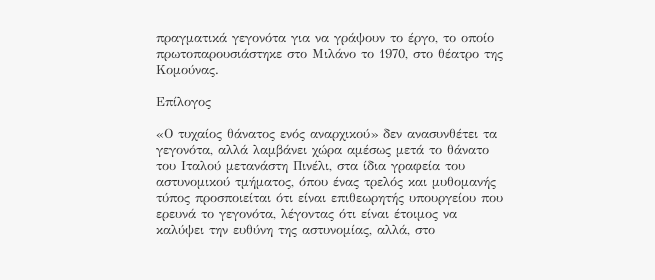πραγματικά γεγονότα για να γράψουν το έργο, το οποίο πρωτοπαρουσιάστηκε στο Μιλάνο το 1970, στο θέατρο της Κομούνας.

Επίλογος

«Ο τυχαίος θάνατος ενός αναρχικού» δεν ανασυνθέτει τα γεγονότα, αλλά λαμβάνει χώρα αμέσως μετά το θάνατο του Ιταλού μετανάστη Πινέλι, στα ίδια γραφεία του αστυνομικού τμήματος, όπου ένας τρελός και μυθομανής τύπος προσποιείται ότι είναι επιθεωρητής υπουργείου που ερευνά το γεγονότα, λέγοντας ότι είναι έτοιμος να καλύψει την ευθύνη της αστυνομίας, αλλά, στο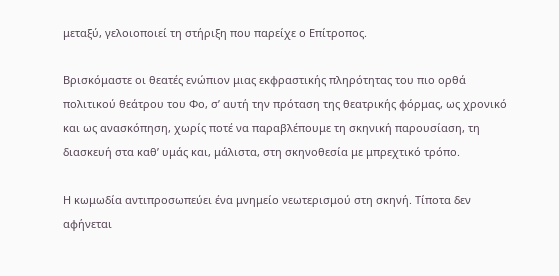μεταξύ, γελοιοποιεί τη στήριξη που παρείχε ο Επίτροπος.

Βρισκόμαστε οι θεατές ενώπιον μιας εκφραστικής πληρότητας του πιο ορθά πολιτικού θεάτρου του Φο, σ’ αυτή την πρόταση της θεατρικής φόρμας, ως χρονικό και ως ανασκόπηση, χωρίς ποτέ να παραβλέπουμε τη σκηνική παρουσίαση, τη διασκευή στα καθ’ υμάς και, μάλιστα, στη σκηνοθεσία με μπρεχτικό τρόπο.

Η κωμωδία αντιπροσωπεύει ένα μνημείο νεωτερισμού στη σκηνή. Τίποτα δεν αφήνεται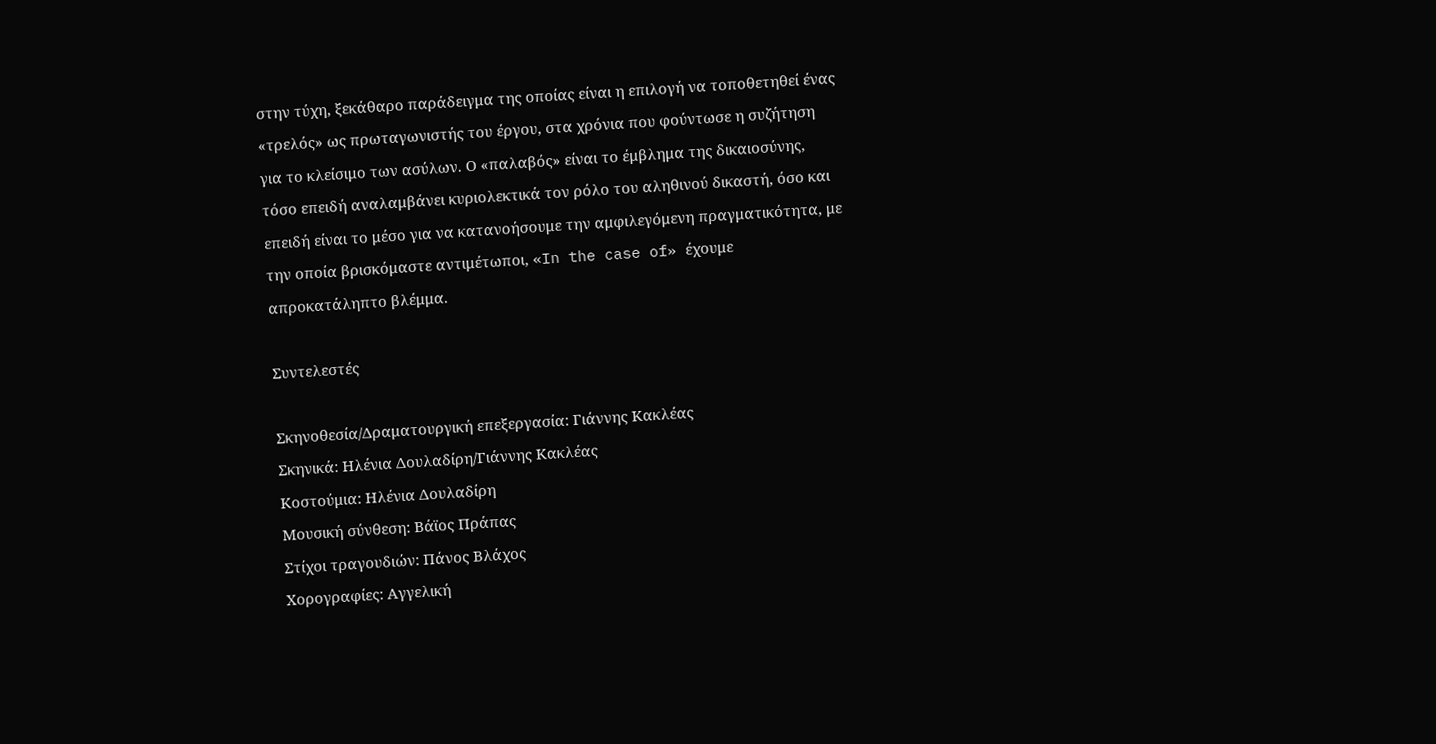στην τύχη, ξεκάθαρο παράδειγμα της οποίας είναι η επιλογή να τοποθετηθεί ένας «τρελός» ως πρωταγωνιστής του έργου, στα χρόνια που φούντωσε η συζήτηση για το κλείσιμο των ασύλων. Ο «παλαβός» είναι το έμβλημα της δικαιοσύνης, τόσο επειδή αναλαμβάνει κυριολεκτικά τον ρόλο του αληθινού δικαστή, όσο και επειδή είναι το μέσο για να κατανοήσουμε την αμφιλεγόμενη πραγματικότητα, με την οποία βρισκόμαστε αντιμέτωποι, «In the case of» έχουμε απροκατάληπτο βλέμμα.

Συντελεστές

Σκηνοθεσία/Δραματουργική επεξεργασία: Γιάννης Κακλέας
Σκηνικά: Ηλένια Δουλαδίρη/Γιάννης Κακλέας
Κοστούμια: Ηλένια Δουλαδίρη
Μουσική σύνθεση: Βάϊος Πράπας
Στίχοι τραγουδιών: Πάνος Βλάχος
Χορογραφίες: Αγγελική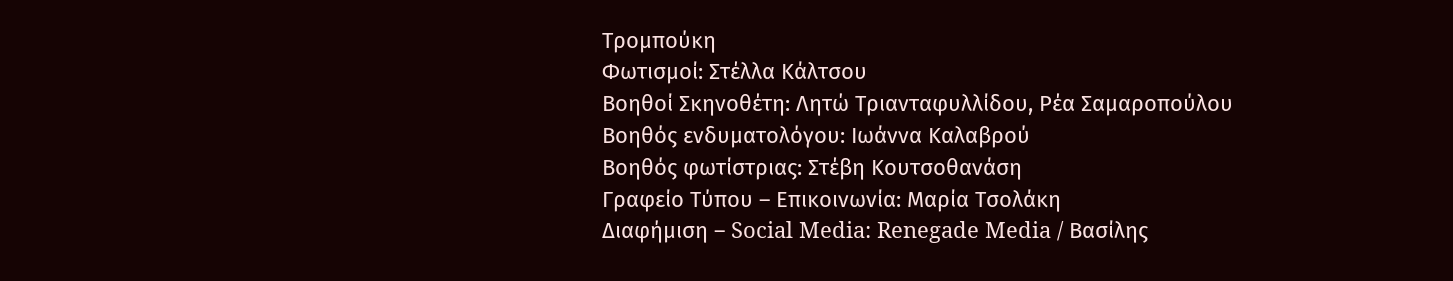Τρομπούκη
Φωτισμοί: Στέλλα Κάλτσου
Βοηθοί Σκηνοθέτη: Λητώ Τριανταφυλλίδου, Ρέα Σαμαροπούλου
Βοηθός ενδυματολόγου: Ιωάννα Καλαβρού
Βοηθός φωτίστριας: Στέβη Κουτσοθανάση
Γραφείο Τύπου – Επικοινωνία: Μαρία Τσολάκη
Διαφήμιση – Social Media: Renegade Media / Βασίλης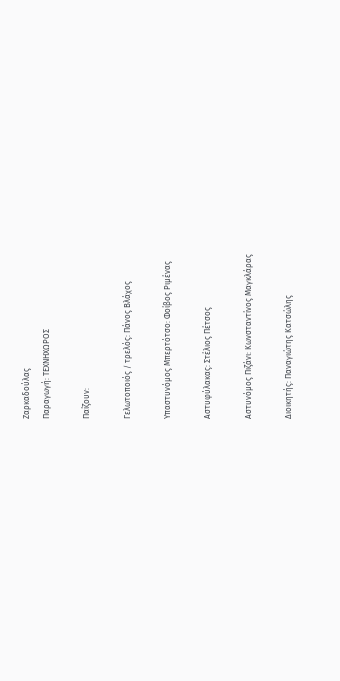Ζαρκαδούλας
Παραγωγή: ΤΕΧΝΗΧΩΡΟΣ

Παίζουν:

Γελωτοποιός / τρελός: Πάνος Βλάχος

Υπαστυνόμος Μπερτότσο: Φοίβος Ριμένας

Αστυφύλακας: Στέλιος Πέτσος

Αστυνόμος Πιζάνι: Κωνσταντίνος Μαγκλάρας

Διοικητής: Παναγιώτης Κατσώλης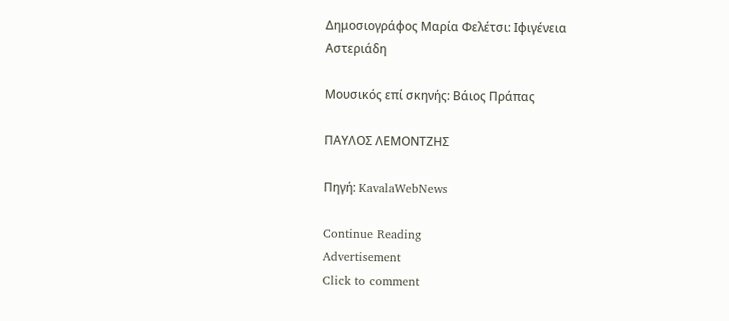Δημοσιογράφος Μαρία Φελέτσι: Ιφιγένεια Αστεριάδη

Μουσικός επί σκηνής: Βάιος Πράπας

ΠΑΥΛΟΣ ΛΕΜΟΝΤΖΗΣ

Πηγή: KavalaWebNews

Continue Reading
Advertisement
Click to comment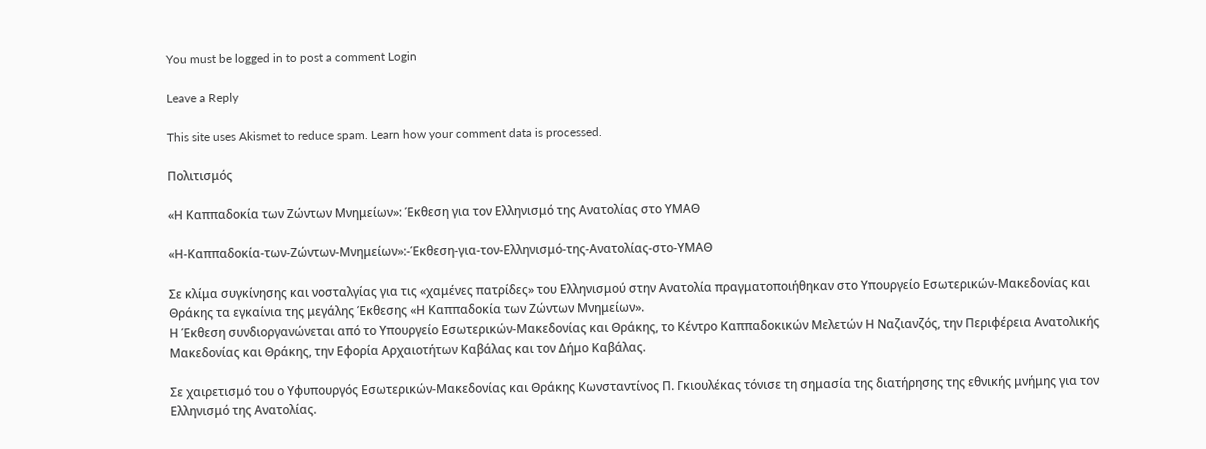You must be logged in to post a comment Login

Leave a Reply

This site uses Akismet to reduce spam. Learn how your comment data is processed.

Πολιτισμός

«Η Καππαδοκία των Ζώντων Μνημείων»: Έκθεση για τον Ελληνισμό της Ανατολίας στο ΥΜΑΘ

«Η-Καππαδοκία-των-Ζώντων-Μνημείων»:-Έκθεση-για-τον-Ελληνισμό-της-Ανατολίας-στο-ΥΜΑΘ

Σε κλίμα συγκίνησης και νοσταλγίας για τις «χαμένες πατρίδες» του Ελληνισμού στην Ανατολία πραγματοποιήθηκαν στο Υπουργείο Εσωτερικών-Μακεδονίας και Θράκης τα εγκαίνια της μεγάλης Έκθεσης «Η Καππαδοκία των Ζώντων Μνημείων».
Η Έκθεση συνδιοργανώνεται από το Υπουργείο Εσωτερικών-Μακεδονίας και Θράκης, το Κέντρο Καππαδοκικών Μελετών Η Ναζιανζός, την Περιφέρεια Ανατολικής Μακεδονίας και Θράκης, την Εφορία Αρχαιοτήτων Καβάλας και τον Δήμο Καβάλας.

Σε χαιρετισμό του ο Υφυπουργός Εσωτερικών-Μακεδονίας και Θράκης Κωνσταντίνος Π. Γκιουλέκας τόνισε τη σημασία της διατήρησης της εθνικής μνήμης για τον Ελληνισμό της Ανατολίας.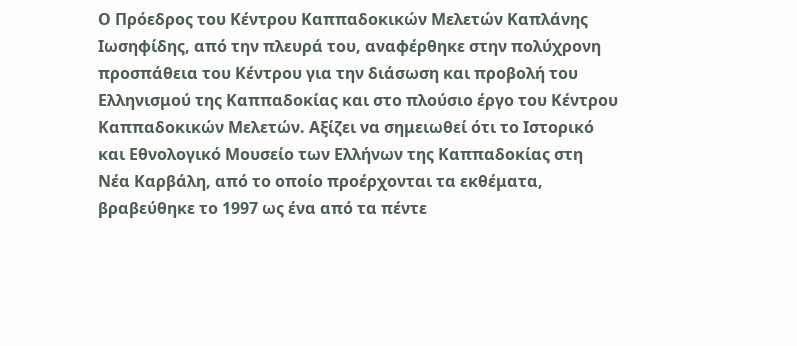Ο Πρόεδρος του Κέντρου Καππαδοκικών Μελετών Καπλάνης Ιωσηφίδης, από την πλευρά του, αναφέρθηκε στην πολύχρονη προσπάθεια του Κέντρου για την διάσωση και προβολή του Ελληνισμού της Καππαδοκίας και στο πλούσιο έργο του Κέντρου Καππαδοκικών Μελετών. Αξίζει να σημειωθεί ότι το Ιστορικό και Εθνολογικό Μουσείο των Ελλήνων της Καππαδοκίας στη Νέα Καρβάλη, από το οποίο προέρχονται τα εκθέματα, βραβεύθηκε το 1997 ως ένα από τα πέντε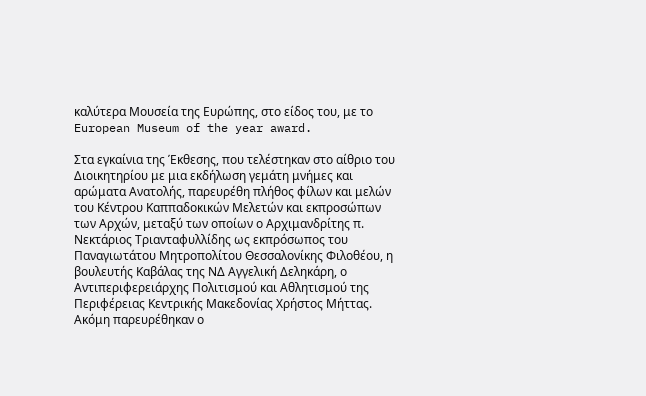καλύτερα Μουσεία της Ευρώπης, στο είδος του, με το European Museum of the year award.

Στα εγκαίνια της Έκθεσης, που τελέστηκαν στο αίθριο του Διοικητηρίου με μια εκδήλωση γεμάτη μνήμες και αρώματα Ανατολής, παρευρέθη πλήθος φίλων και μελών του Κέντρου Καππαδοκικών Μελετών και εκπροσώπων των Αρχών, μεταξύ των οποίων ο Αρχιμανδρίτης π. Νεκτάριος Τριανταφυλλίδης ως εκπρόσωπος του Παναγιωτάτου Μητροπολίτου Θεσσαλονίκης Φιλοθέου, η βουλευτής Καβάλας της ΝΔ Αγγελική Δεληκάρη, ο Αντιπεριφερειάρχης Πολιτισμού και Αθλητισμού της Περιφέρειας Κεντρικής Μακεδονίας Χρήστος Μήττας. Ακόμη παρευρέθηκαν ο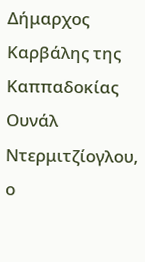Δήμαρχος Καρβάλης της Καππαδοκίας Ουνάλ Ντερμιτζίογλου, ο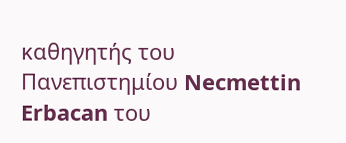καθηγητής του Πανεπιστημίου Necmettin Erbacan του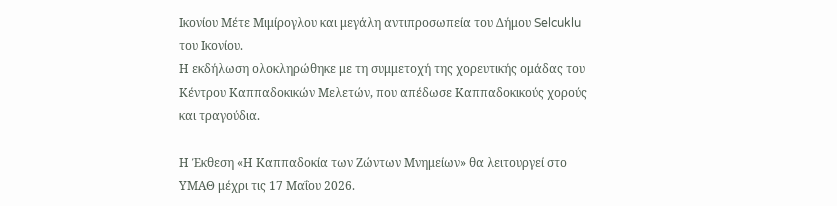Ικονίου Μέτε Μιμίρογλου και μεγάλη αντιπροσωπεία του Δήμου Selcuklu του Ικονίου.
Η εκδήλωση ολοκληρώθηκε με τη συμμετοχή της χορευτικής ομάδας του Κέντρου Καππαδοκικών Μελετών, που απέδωσε Καππαδοκικούς χορούς και τραγούδια.

Η Έκθεση «Η Καππαδοκία των Ζώντων Μνημείων» θα λειτουργεί στο ΥΜΑΘ μέχρι τις 17 Μαΐου 2026.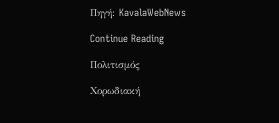Πηγή: KavalaWebNews

Continue Reading

Πολιτισμός

Χορωδιακή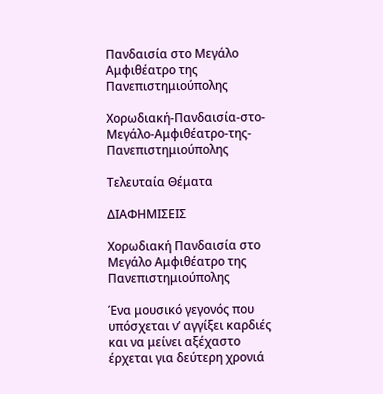Πανδαισία στο Μεγάλο Αμφιθέατρο της Πανεπιστημιούπολης

Χορωδιακή-Πανδαισία-στο-Μεγάλο-Αμφιθέατρο-της-Πανεπιστημιούπολης

Τελευταία Θέματα

ΔΙΑΦΗΜΙΣΕΙΣ

Χορωδιακή Πανδαισία στο Μεγάλο Αμφιθέατρο της Πανεπιστημιούπολης

Ένα μουσικό γεγονός που υπόσχεται ν’ αγγίξει καρδιές και να μείνει αξέχαστο έρχεται για δεύτερη χρονιά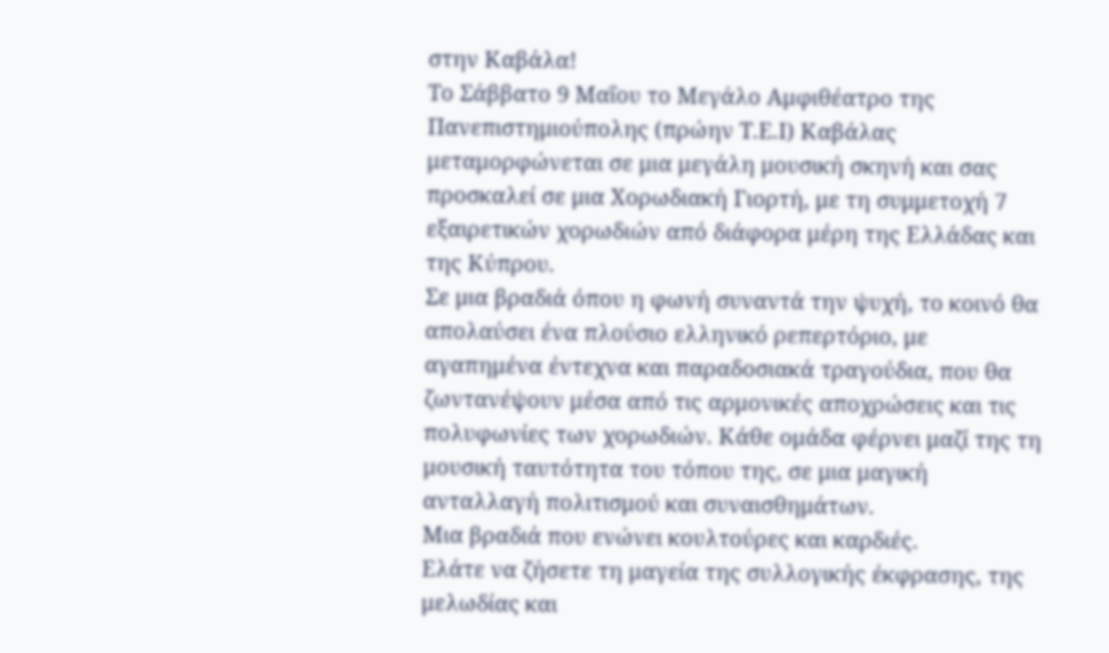στην Καβάλα!
Το Σάββατο 9 Μαΐου το Μεγάλο Αμφιθέατρο της Πανεπιστημιούπολης (πρώην Τ.Ε.Ι) Καβάλας μεταμορφώνεται σε μια μεγάλη μουσική σκηνή και σας προσκαλεί σε μια Χορωδιακή Γιορτή, με τη συμμετοχή 7 εξαιρετικών χορωδιών από διάφορα μέρη της Ελλάδας και της Κύπρου.
Σε μια βραδιά όπoυ η φωνή συναντά την ψυχή, το κοινό θα απολαύσει ένα πλούσιο ελληνικό ρεπερτόριο, με αγαπημένα έντεχνα και παραδοσιακά τραγούδια, που θα ζωντανέψουν μέσα από τις αρμονικές αποχρώσεις και τις πολυφωνίες των χορωδιών. Κάθε ομάδα φέρνει μαζί της τη μουσική ταυτότητα του τόπου της, σε μια μαγική ανταλλαγή πολιτισμού και συναισθημάτων.
Μια βραδιά που ενώνει κουλτούρες και καρδιές.
Ελάτε να ζήσετε τη μαγεία της συλλογικής έκφρασης, της μελωδίας και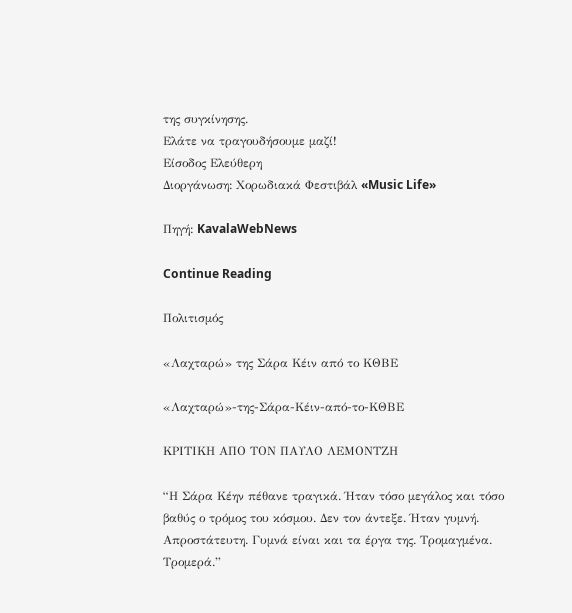της συγκίνησης.
Ελάτε να τραγουδήσουμε μαζί!
Είσοδος Ελεύθερη
Διοργάνωση: Χορωδιακά Φεστιβάλ «Music Life»

Πηγή: KavalaWebNews

Continue Reading

Πολιτισμός

«Λαχταρώ» της Σάρα Κέιν από το ΚΘΒΕ

«Λαχταρώ»-της-Σάρα-Κέιν-από-το-ΚΘΒΕ

ΚΡΙΤΙΚΗ ΑΠΟ ΤΟΝ ΠΑΥΛΟ ΛΕΜΟΝΤΖΗ

“Η Σάρα Κέην πέθανε τραγικά. Ήταν τόσο μεγάλος και τόσο βαθύς ο τρόμος του κόσμου. Δεν τον άντεξε. Ήταν γυμνή. Απροστάτευτη. Γυμνά είναι και τα έργα της. Τρομαγμένα. Τρομερά.”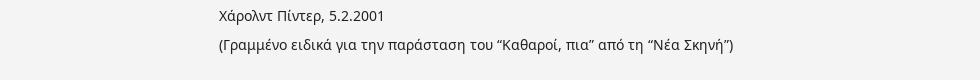Χάρολντ Πίντερ, 5.2.2001
(Γραμμένο ειδικά για την παράσταση του “Καθαροί, πια” από τη “Νέα Σκηνή”)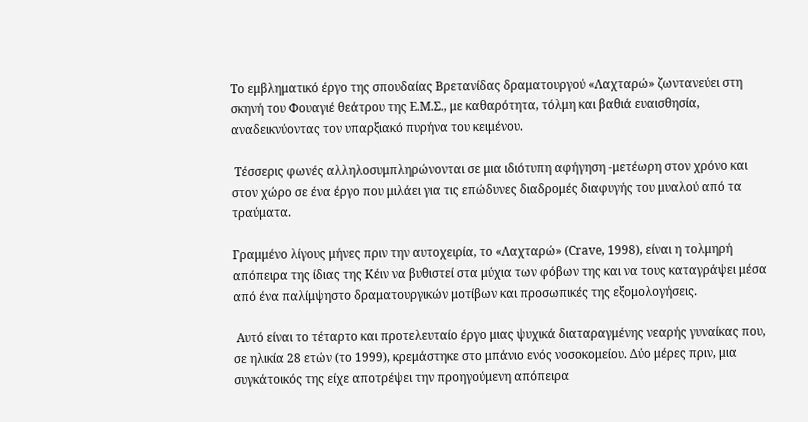Το εμβληματικό έργο της σπουδαίας Βρετανίδας δραματουργού «Λαχταρώ» ζωντανεύει στη σκηνή του Φουαγιέ θεάτρου της Ε.Μ.Σ., με καθαρότητα, τόλμη και βαθιά ευαισθησία, αναδεικνύοντας τον υπαρξιακό πυρήνα του κειμένου.

 Τέσσερις φωνές αλληλοσυμπληρώνονται σε μια ιδιότυπη αφήγηση -μετέωρη στον χρόνο και στον χώρο σε ένα έργο που μιλάει για τις επώδυνες διαδρομές διαφυγής του μυαλού από τα τραύματα.

Γραμμένο λίγους μήνες πριν την αυτοχειρία, το «Λαχταρώ» (Crave, 1998), είναι η τολμηρή απόπειρα της ίδιας της Κέιν να βυθιστεί στα μύχια των φόβων της και να τους καταγράψει μέσα από ένα παλίμψηστο δραματουργικών μοτίβων και προσωπικές της εξομολογήσεις.

 Αυτό είναι το τέταρτο και προτελευταίο έργο μιας ψυχικά διαταραγμένης νεαρής γυναίκας που, σε ηλικία 28 ετών (το 1999), κρεμάστηκε στο μπάνιο ενός νοσοκομείου. Δύο μέρες πριν, μια συγκάτοικός της είχε αποτρέψει την προηγούμενη απόπειρα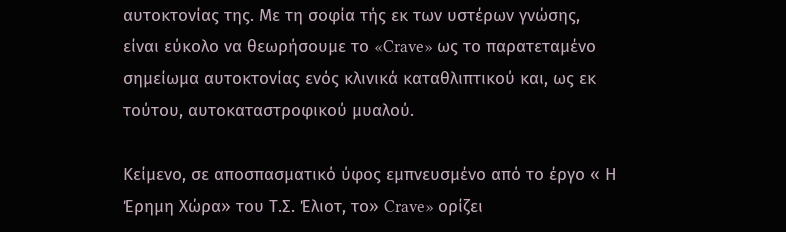αυτοκτονίας της. Με τη σοφία τής εκ των υστέρων γνώσης, είναι εύκολο να θεωρήσουμε το «Crave» ως το παρατεταμένο σημείωμα αυτοκτονίας ενός κλινικά καταθλιπτικού και, ως εκ τούτου, αυτοκαταστροφικού μυαλού.

Κείμενο, σε αποσπασματικό ύφος εμπνευσμένο από το έργο « Η Έρημη Χώρα» του Τ.Σ. Έλιοτ, το» Crave» ορίζει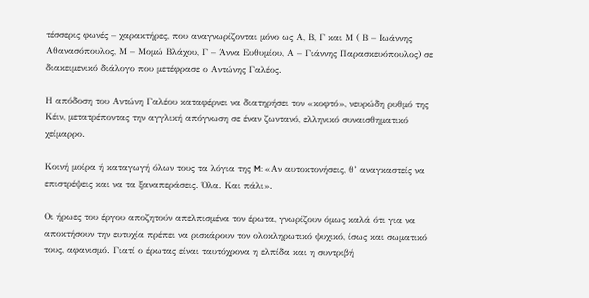τέσσερις φωνές – χαρακτήρες, που αναγνωρίζονται μόνο ως Α, Β, Γ και Μ ( Β – Ιωάννης Αθανασόπουλος, Μ – Μομώ Βλάχου, Γ – Άννα Ευθυμίου, Α – Γιάννης Παρασκευόπουλος) σε διακειμενικό διάλογο που μετέφρασε ο Αντώνης Γαλέος.

Η απόδοση του Αντώνη Γαλέου καταφέρνει να διατηρήσει τον «κοφτό», νευρώδη ρυθμό της Κέιν, μετατρέποντας την αγγλική απόγνωση σε έναν ζωντανό, ελληνικό συναισθηματικό χείμαρρο.

Κοινή μοίρα ή καταγωγή όλων τους τα λόγια της M: «Αν αυτοκτονήσεις, θ’ αναγκαστείς να επιστρέψεις και να τα ξαναπεράσεις. Όλα. Και πάλι».

Οι ήρωες του έργου αποζητούν απελπισμένα τον έρωτα, γνωρίζουν όμως καλά ότι για να αποκτήσουν την ευτυχία πρέπει να ρισκάρουν τον ολοκληρωτικό ψυχικό, ίσως και σωματικό τους, αφανισμό. Γιατί ο έρωτας είναι ταυτόχρονα η ελπίδα και η συντριβή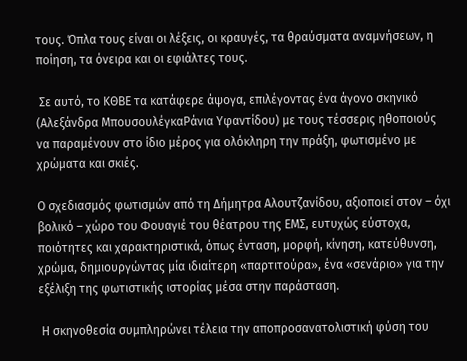τους. Όπλα τους είναι οι λέξεις, οι κραυγές, τα θραύσματα αναμνήσεων, η ποίηση, τα όνειρα και οι εφιάλτες τους.

 Σε αυτό, το ΚΘΒΕ τα κατάφερε άψογα, επιλέγοντας ένα άγονο σκηνικό (Αλεξάνδρα ΜπουσουλέγκαΡάνια Υφαντίδου) με τους τέσσερις ηθοποιούς να παραμένουν στο ίδιο μέρος για ολόκληρη την πράξη, φωτισμένο με χρώματα και σκιές.

Ο σχεδιασμός φωτισμών από τη Δήμητρα Αλουτζανίδου, αξιοποιεί στον – όχι βολικό – χώρο του Φουαγιέ του θέατρου της ΕΜΣ, ευτυχώς εύστοχα, ποιότητες και χαρακτηριστικά, όπως ένταση, μορφή, κίνηση, κατεύθυνση, χρώμα, δημιουργώντας μία ιδιαίτερη «παρτιτούρα», ένα «σενάριο» για την εξέλιξη της φωτιστικής ιστορίας μέσα στην παράσταση.

 Η σκηνοθεσία συμπληρώνει τέλεια την αποπροσανατολιστική φύση του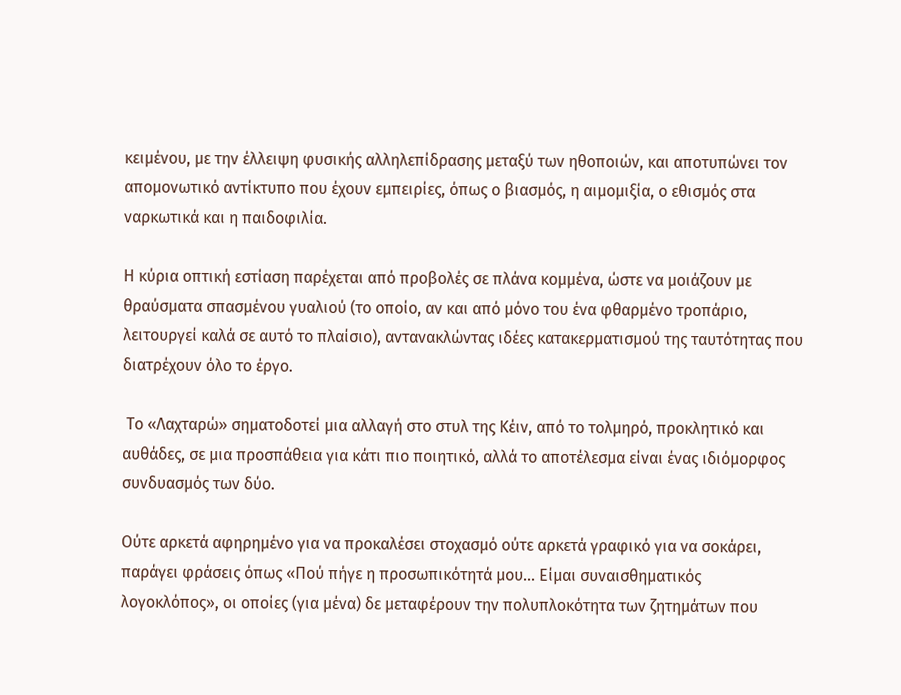κειμένου, με την έλλειψη φυσικής αλληλεπίδρασης μεταξύ των ηθοποιών, και αποτυπώνει τον απομονωτικό αντίκτυπο που έχουν εμπειρίες, όπως ο βιασμός, η αιμομιξία, ο εθισμός στα ναρκωτικά και η παιδοφιλία.

Η κύρια οπτική εστίαση παρέχεται από προβολές σε πλάνα κομμένα, ώστε να μοιάζουν με θραύσματα σπασμένου γυαλιού (το οποίο, αν και από μόνο του ένα φθαρμένο τροπάριο, λειτουργεί καλά σε αυτό το πλαίσιο), αντανακλώντας ιδέες κατακερματισμού της ταυτότητας που διατρέχουν όλο το έργο.

 Το «Λαχταρώ» σηματοδοτεί μια αλλαγή στο στυλ της Κέιν, από το τολμηρό, προκλητικό και αυθάδες, σε μια προσπάθεια για κάτι πιο ποιητικό, αλλά το αποτέλεσμα είναι ένας ιδιόμορφος συνδυασμός των δύο.

Ούτε αρκετά αφηρημένο για να προκαλέσει στοχασμό ούτε αρκετά γραφικό για να σοκάρει, παράγει φράσεις όπως «Πού πήγε η προσωπικότητά μου… Είμαι συναισθηματικός λογοκλόπος», οι οποίες (για μένα) δε μεταφέρουν την πολυπλοκότητα των ζητημάτων που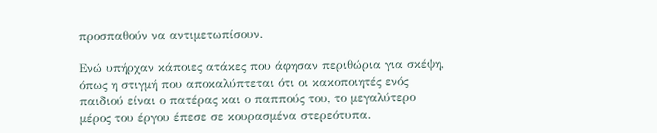προσπαθούν να αντιμετωπίσουν.

Ενώ υπήρχαν κάποιες ατάκες που άφησαν περιθώρια για σκέψη, όπως η στιγμή που αποκαλύπτεται ότι οι κακοποιητές ενός παιδιού είναι ο πατέρας και ο παππούς του, το μεγαλύτερο μέρος του έργου έπεσε σε κουρασμένα στερεότυπα.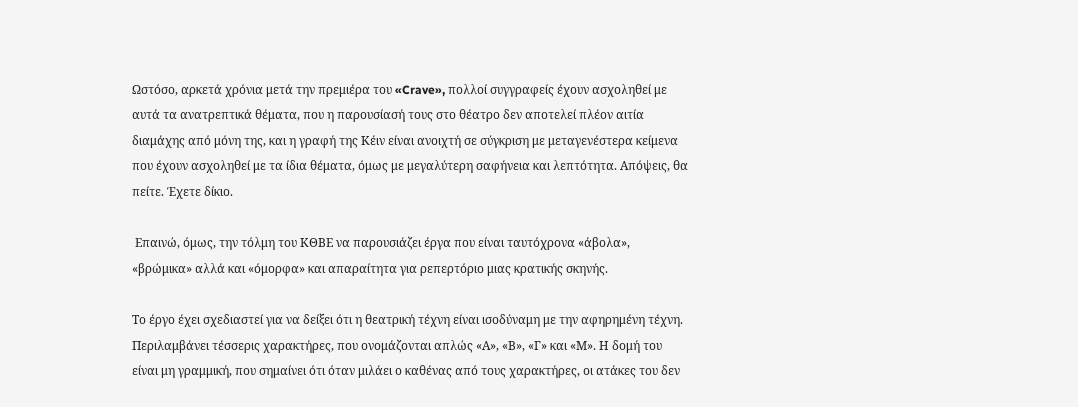Ωστόσο, αρκετά χρόνια μετά την πρεμιέρα του «Crave», πολλοί συγγραφείς έχουν ασχοληθεί με αυτά τα ανατρεπτικά θέματα, που η παρουσίασή τους στο θέατρο δεν αποτελεί πλέον αιτία διαμάχης από μόνη της, και η γραφή της Κέιν είναι ανοιχτή σε σύγκριση με μεταγενέστερα κείμενα που έχουν ασχοληθεί με τα ίδια θέματα, όμως με μεγαλύτερη σαφήνεια και λεπτότητα. Απόψεις, θα πείτε. Έχετε δίκιο.

 Επαινώ, όμως, την τόλμη του ΚΘΒΕ να παρουσιάζει έργα που είναι ταυτόχρονα «άβολα», «βρώμικα» αλλά και «όμορφα» και απαραίτητα για ρεπερτόριο μιας κρατικής σκηνής.

Το έργο έχει σχεδιαστεί για να δείξει ότι η θεατρική τέχνη είναι ισοδύναμη με την αφηρημένη τέχνη. Περιλαμβάνει τέσσερις χαρακτήρες, που ονομάζονται απλώς «Α», «Β», «Γ» και «Μ». Η δομή του είναι μη γραμμική, που σημαίνει ότι όταν μιλάει ο καθένας από τους χαρακτήρες, οι ατάκες του δεν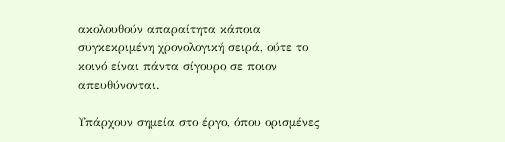ακολουθούν απαραίτητα κάποια συγκεκριμένη χρονολογική σειρά, ούτε το κοινό είναι πάντα σίγουρο σε ποιον απευθύνονται.

Υπάρχουν σημεία στο έργο, όπου ορισμένες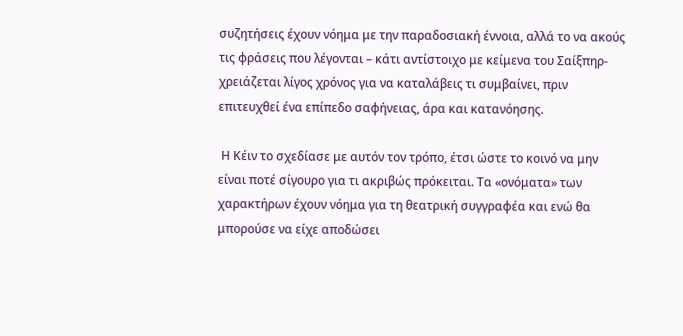συζητήσεις έχουν νόημα με την παραδοσιακή έννοια, αλλά το να ακούς τις φράσεις που λέγονται – κάτι αντίστοιχο με κείμενα του Σαίξπηρ- χρειάζεται λίγος χρόνος για να καταλάβεις τι συμβαίνει, πριν επιτευχθεί ένα επίπεδο σαφήνειας, άρα και κατανόησης.

 Η Κέιν το σχεδίασε με αυτόν τον τρόπο, έτσι ώστε το κοινό να μην είναι ποτέ σίγουρο για τι ακριβώς πρόκειται. Τα «ονόματα» των χαρακτήρων έχουν νόημα για τη θεατρική συγγραφέα και ενώ θα μπορούσε να είχε αποδώσει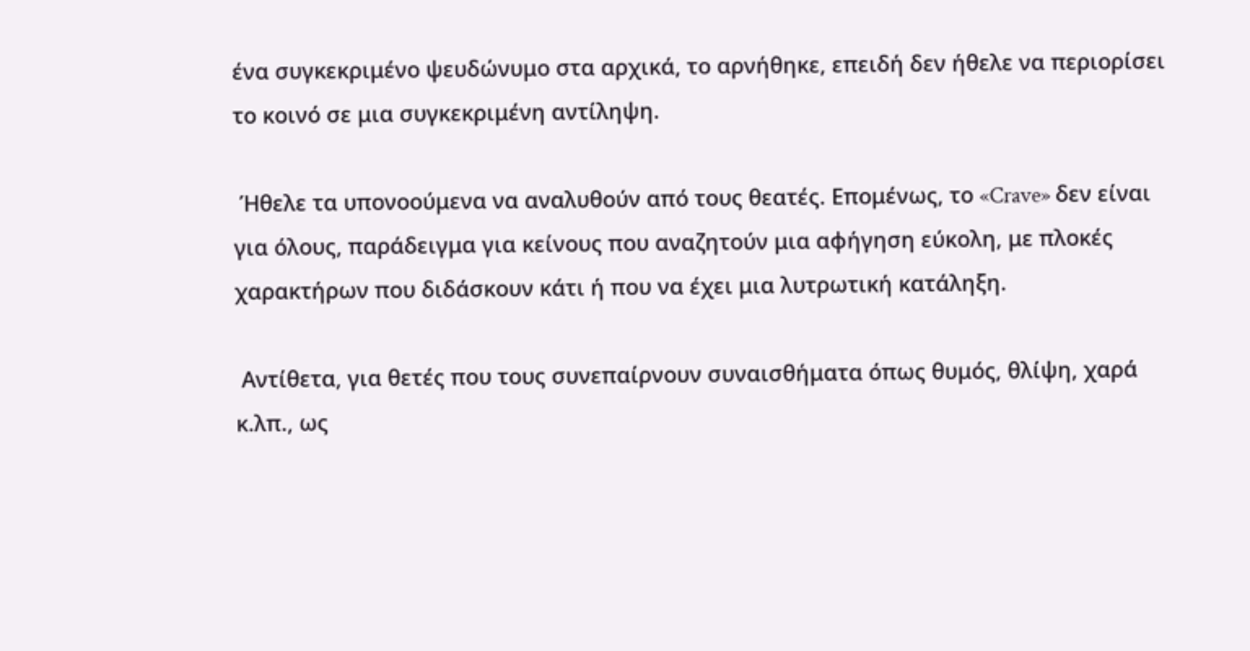ένα συγκεκριμένο ψευδώνυμο στα αρχικά, το αρνήθηκε, επειδή δεν ήθελε να περιορίσει το κοινό σε μια συγκεκριμένη αντίληψη.

 Ήθελε τα υπονοούμενα να αναλυθούν από τους θεατές. Επομένως, το «Crave» δεν είναι για όλους, παράδειγμα για κείνους που αναζητούν μια αφήγηση εύκολη, με πλοκές χαρακτήρων που διδάσκουν κάτι ή που να έχει μια λυτρωτική κατάληξη.

 Αντίθετα, για θετές που τους συνεπαίρνουν συναισθήματα όπως θυμός, θλίψη, χαρά κ.λπ., ως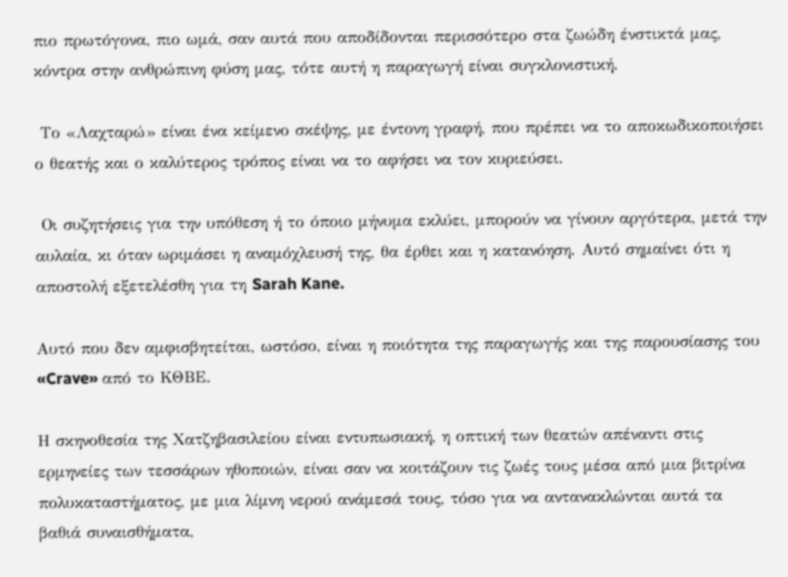πιο πρωτόγονα, πιο ωμά, σαν αυτά που αποδίδονται περισσότερο στα ζωώδη ένστικτά μας, κόντρα στην ανθρώπινη φύση μας, τότε αυτή η παραγωγή είναι συγκλονιστική.

 Το «Λαχταρώ» είναι ένα κείμενο σκέψης, με έντονη γραφή, που πρέπει να το αποκωδικοποιήσει ο θεατής και ο καλύτερος τρόπος είναι να το αφήσει να τον κυριεύσει.

 Οι συζητήσεις για την υπόθεση ή το όποιο μήνυμα εκλύει, μπορούν να γίνουν αργότερα, μετά την αυλαία, κι όταν ωριμάσει η αναμόχλευσή της, θα έρθει και η κατανόηση. Αυτό σημαίνει ότι η αποστολή εξετελέσθη για τη Sarah Kane.

Αυτό που δεν αμφισβητείται, ωστόσο, είναι η ποιότητα της παραγωγής και της παρουσίασης του «Crave» από το ΚΘΒΕ.

Η σκηνοθεσία της Χατζηβασιλείου είναι εντυπωσιακή, η οπτική των θεατών απέναντι στις ερμηνείες των τεσσάρων ηθοποιών, είναι σαν να κοιτάζουν τις ζωές τους μέσα από μια βιτρίνα πολυκαταστήματος, με μια λίμνη νερού ανάμεσά τους, τόσο για να αντανακλώνται αυτά τα βαθιά συναισθήματα,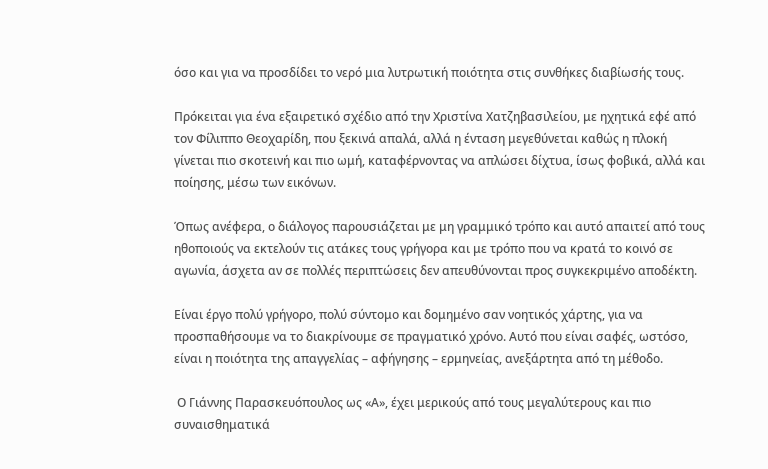όσο και για να προσδίδει το νερό μια λυτρωτική ποιότητα στις συνθήκες διαβίωσής τους.

Πρόκειται για ένα εξαιρετικό σχέδιο από την Χριστίνα Χατζηβασιλείου, με ηχητικά εφέ από τον Φίλιππο Θεοχαρίδη, που ξεκινά απαλά, αλλά η ένταση μεγεθύνεται καθώς η πλοκή γίνεται πιο σκοτεινή και πιο ωμή, καταφέρνοντας να απλώσει δίχτυα, ίσως φοβικά, αλλά και ποίησης, μέσω των εικόνων.

Όπως ανέφερα, ο διάλογος παρουσιάζεται με μη γραμμικό τρόπο και αυτό απαιτεί από τους ηθοποιούς να εκτελούν τις ατάκες τους γρήγορα και με τρόπο που να κρατά το κοινό σε αγωνία, άσχετα αν σε πολλές περιπτώσεις δεν απευθύνονται προς συγκεκριμένο αποδέκτη.

Είναι έργο πολύ γρήγορο, πολύ σύντομο και δομημένο σαν νοητικός χάρτης, για να προσπαθήσουμε να το διακρίνουμε σε πραγματικό χρόνο. Αυτό που είναι σαφές, ωστόσο, είναι η ποιότητα της απαγγελίας – αφήγησης – ερμηνείας, ανεξάρτητα από τη μέθοδο.

 Ο Γιάννης Παρασκευόπουλος ως «Α», έχει μερικούς από τους μεγαλύτερους και πιο συναισθηματικά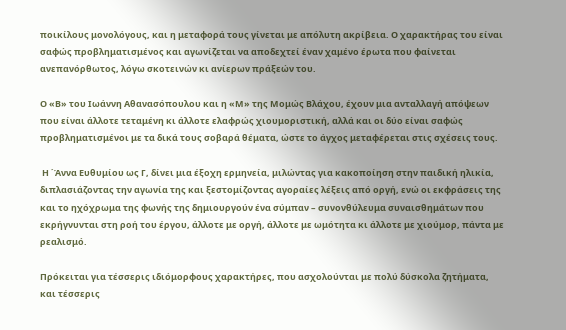ποικίλους μονολόγους, και η μεταφορά τους γίνεται με απόλυτη ακρίβεια. Ο χαρακτήρας του είναι σαφώς προβληματισμένος και αγωνίζεται να αποδεχτεί έναν χαμένο έρωτα που φαίνεται ανεπανόρθωτος, λόγω σκοτεινών κι ανίερων πράξεών του.

Ο «Β» του Ιωάννη Αθανασόπουλου και η «Μ» της Μομώς Βλάχου, έχουν μια ανταλλαγή απόψεων που είναι άλλοτε τεταμένη κι άλλοτε ελαφρώς χιουμοριστική, αλλά και οι δύο είναι σαφώς προβληματισμένοι με τα δικά τους σοβαρά θέματα, ώστε το άγχος μεταφέρεται στις σχέσεις τους.

 Η ΄Άννα Ευθυμίου ως Γ, δίνει μια έξοχη ερμηνεία, μιλώντας για κακοποίηση στην παιδική ηλικία, διπλασιάζοντας την αγωνία της και ξεστομίζοντας αγοραίες λέξεις από οργή, ενώ οι εκφράσεις της και το ηχόχρωμα της φωνής της δημιουργούν ένα σύμπαν – συνονθύλευμα συναισθημάτων που εκρήγνυνται στη ροή του έργου, άλλοτε με οργή, άλλοτε με ωμότητα κι άλλοτε με χιούμορ, πάντα με ρεαλισμό.

Πρόκειται για τέσσερις ιδιόμορφους χαρακτήρες, που ασχολούνται με πολύ δύσκολα ζητήματα, και τέσσερις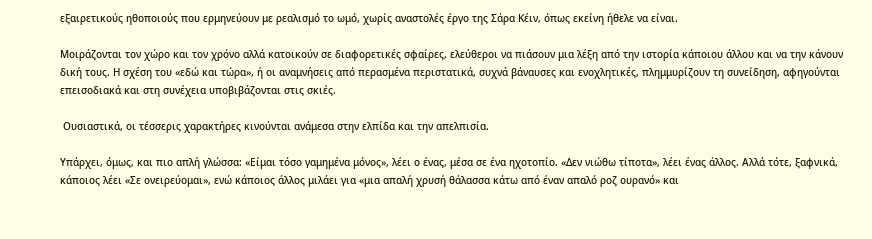εξαιρετικούς ηθοποιούς που ερμηνεύουν με ρεαλισμό το ωμό, χωρίς αναστολές έργο της Σάρα Κέιν, όπως εκείνη ήθελε να είναι.

Μοιράζονται τον χώρο και τον χρόνο αλλά κατοικούν σε διαφορετικές σφαίρες, ελεύθεροι να πιάσουν μια λέξη από την ιστορία κάποιου άλλου και να την κάνουν δική τους. Η σχέση του «εδώ και τώρα», ή οι αναμνήσεις από περασμένα περιστατικά, συχνά βάναυσες και ενοχλητικές, πλημμυρίζουν τη συνείδηση, αφηγούνται επεισοδιακά και στη συνέχεια υποβιβάζονται στις σκιές.

 Ουσιαστικά, οι τέσσερις χαρακτήρες κινούνται ανάμεσα στην ελπίδα και την απελπισία.

Υπάρχει, όμως, και πιο απλή γλώσσα: «Είμαι τόσο γαμημένα μόνος», λέει ο ένας, μέσα σε ένα ηχοτοπίο. «Δεν νιώθω τίποτα», λέει ένας άλλος. Αλλά τότε, ξαφνικά, κάποιος λέει «Σε ονειρεύομαι», ενώ κάποιος άλλος μιλάει για «μια απαλή χρυσή θάλασσα κάτω από έναν απαλό ροζ ουρανό» και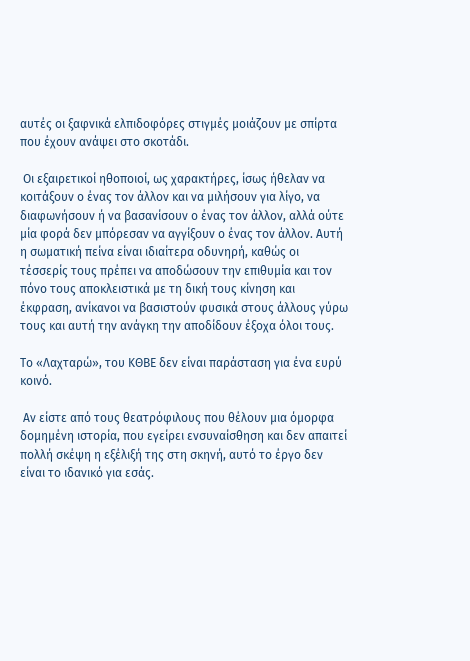αυτές οι ξαφνικά ελπιδοφόρες στιγμές μοιάζουν με σπίρτα που έχουν ανάψει στο σκοτάδι.

 Οι εξαιρετικοί ηθοποιοί, ως χαρακτήρες, ίσως ήθελαν να κοιτάξουν ο ένας τον άλλον και να μιλήσουν για λίγο, να διαφωνήσουν ή να βασανίσουν ο ένας τον άλλον, αλλά ούτε μία φορά δεν μπόρεσαν να αγγίξουν ο ένας τον άλλον. Αυτή η σωματική πείνα είναι ιδιαίτερα οδυνηρή, καθώς οι τέσσερίς τους πρέπει να αποδώσουν την επιθυμία και τον πόνο τους αποκλειστικά με τη δική τους κίνηση και έκφραση, ανίκανοι να βασιστούν φυσικά στους άλλους γύρω τους και αυτή την ανάγκη την αποδίδουν έξοχα όλοι τους.

Το «Λαχταρώ», του ΚΘΒΕ δεν είναι παράσταση για ένα ευρύ κοινό.

 Αν είστε από τους θεατρόφιλους που θέλουν μια όμορφα δομημένη ιστορία, που εγείρει ενσυναίσθηση και δεν απαιτεί πολλή σκέψη η εξέλιξή της στη σκηνή, αυτό το έργο δεν είναι το ιδανικό για εσάς.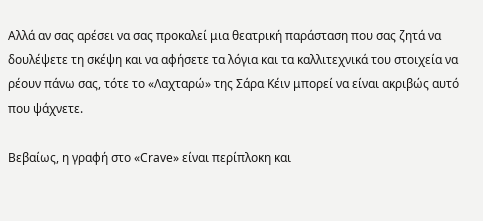Αλλά αν σας αρέσει να σας προκαλεί μια θεατρική παράσταση που σας ζητά να δουλέψετε τη σκέψη και να αφήσετε τα λόγια και τα καλλιτεχνικά του στοιχεία να ρέουν πάνω σας, τότε το «Λαχταρώ» της Σάρα Κέιν μπορεί να είναι ακριβώς αυτό που ψάχνετε.

Βεβαίως, η γραφή στο «Crave» είναι περίπλοκη και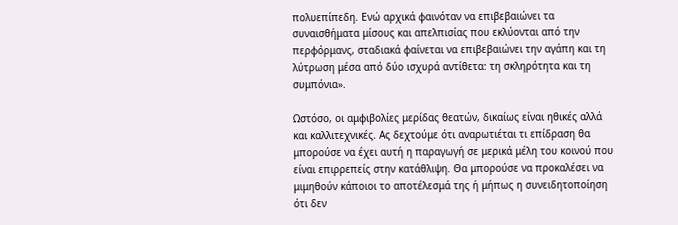πολυεπίπεδη. Ενώ αρχικά φαινόταν να επιβεβαιώνει τα συναισθήματα μίσους και απελπισίας που εκλύονται από την περφόρμανς, σταδιακά φαίνεται να επιβεβαιώνει την αγάπη και τη λύτρωση μέσα από δύο ισχυρά αντίθετα: τη σκληρότητα και τη συμπόνια».

Ωστόσο, οι αμφιβολίες μερίδας θεατών, δικαίως είναι ηθικές αλλά και καλλιτεχνικές. Ας δεχτούμε ότι αναρωτιέται τι επίδραση θα μπορούσε να έχει αυτή η παραγωγή σε μερικά μέλη του κοινού που είναι επιρρεπείς στην κατάθλιψη. Θα μπορούσε να προκαλέσει να μιμηθούν κάποιοι το αποτέλεσμά της ή μήπως η συνειδητοποίηση ότι δεν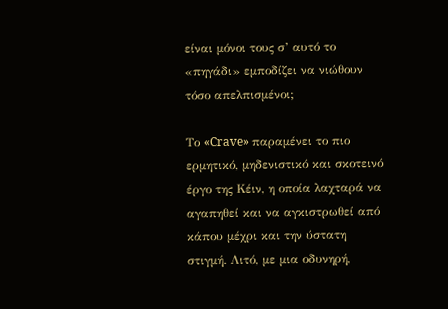είναι μόνοι τους σ’ αυτό το «πηγάδι» εμποδίζει να νιώθουν τόσο απελπισμένοι;

Το «Crave» παραμένει το πιο ερμητικό, μηδενιστικό και σκοτεινό έργο της Κέιν, η οποία λαχταρά να αγαπηθεί και να αγκιστρωθεί από κάπου μέχρι και την ύστατη στιγμή. Λιτό, με μια οδυνηρή,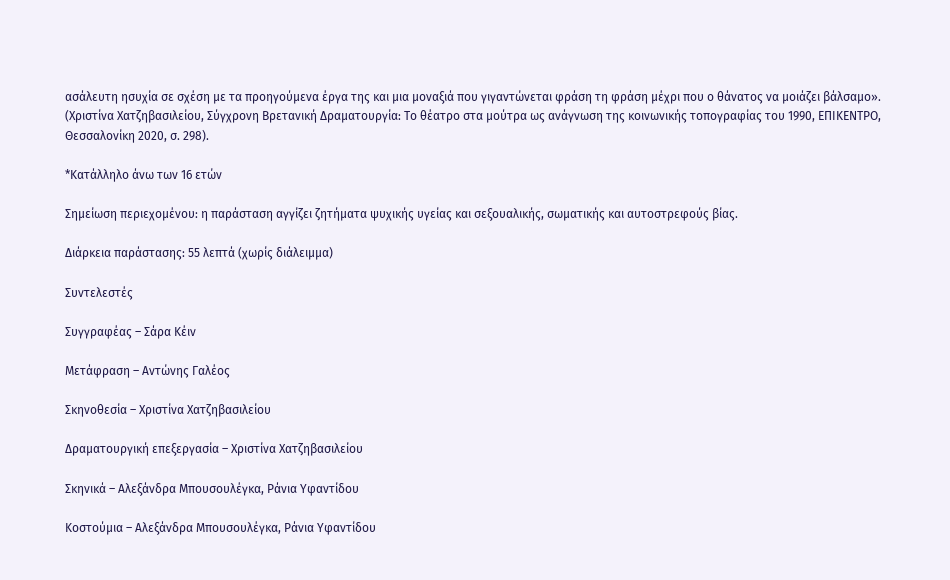ασάλευτη ησυχία σε σχέση με τα προηγούμενα έργα της και μια μοναξιά που γιγαντώνεται φράση τη φράση μέχρι που ο θάνατος να μοιάζει βάλσαμο». (Χριστίνα Χατζηβασιλείου, Σύγχρονη Βρετανική Δραματουργία: Το θέατρο στα μούτρα ως ανάγνωση της κοινωνικής τοπογραφίας του 1990, ΕΠΙΚΕΝΤΡΟ, Θεσσαλονίκη 2020, σ. 298).

*Κατάλληλο άνω των 16 ετών

Σημείωση περιεχομένου: η παράσταση αγγίζει ζητήματα ψυχικής υγείας και σεξουαλικής, σωματικής και αυτοστρεφούς βίας.

Διάρκεια παράστασης: 55 λεπτά (χωρίς διάλειμμα)

Συντελεστές

Συγγραφέας – Σάρα Κέιν

Μετάφραση – Αντώνης Γαλέος

Σκηνοθεσία – Χριστίνα Χατζηβασιλείου

Δραματουργική επεξεργασία – Χριστίνα Χατζηβασιλείου

Σκηνικά – Αλεξάνδρα Μπουσουλέγκα, Ράνια Υφαντίδου

Κοστούμια – Αλεξάνδρα Μπουσουλέγκα, Ράνια Υφαντίδου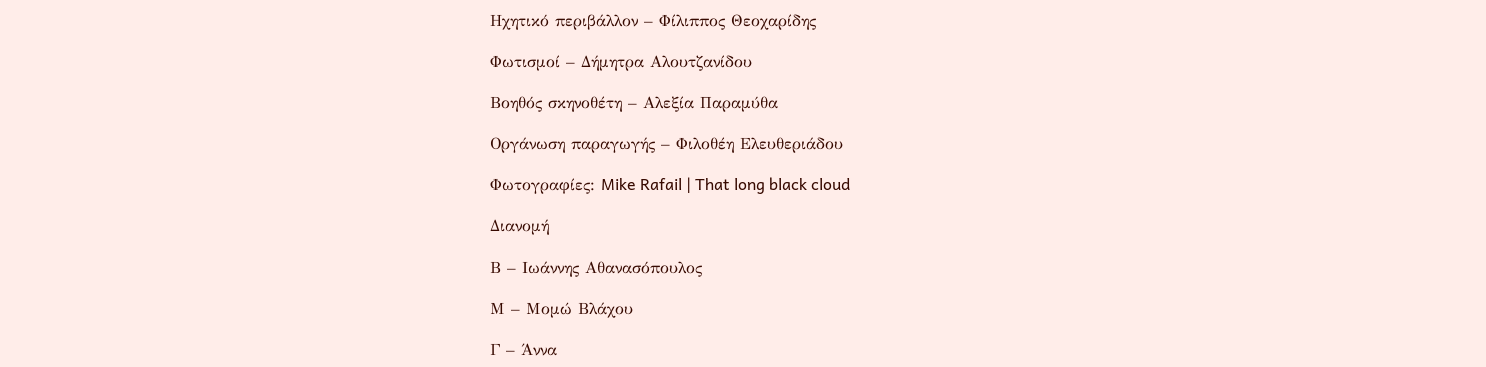Ηχητικό περιβάλλον – Φίλιππος Θεοχαρίδης

Φωτισμοί – Δήμητρα Αλουτζανίδου

Βοηθός σκηνοθέτη – Αλεξία Παραμύθα

Οργάνωση παραγωγής – Φιλοθέη Ελευθεριάδου

Φωτογραφίες: Mike Rafail | That long black cloud

Διανομή

Β – Ιωάννης Αθανασόπουλος

Μ – Μομώ Βλάχου

Γ – Άννα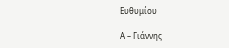Ευθυμίου

Α – Γιάννης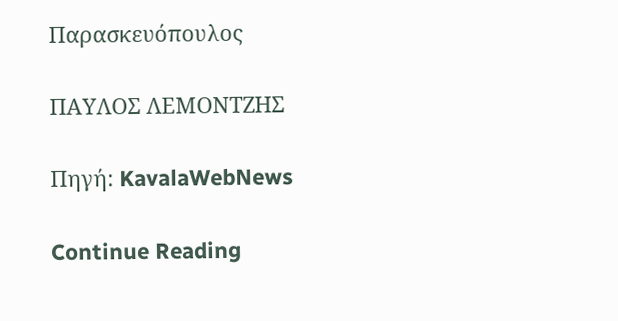Παρασκευόπουλος

ΠΑΥΛΟΣ ΛΕΜΟΝΤΖΗΣ

Πηγή: KavalaWebNews

Continue Reading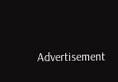Advertisement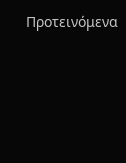Προτεινόμενα